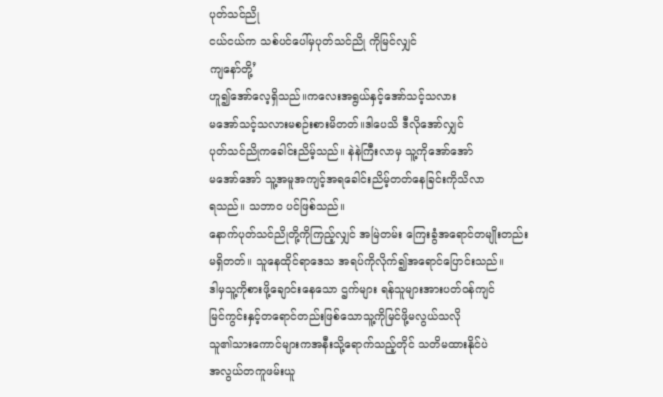ပုတ်သင်ညို
ငယ်ငယ်က သစ်ပင်ပေါ်မှပုတ်သင်ညို ကိုမြင်လျှင်
ကျနော်တို့’
ဟူ၍အော်လေ့ရှိသည်။ကလေးအရွယ်နှင့်အော်သင့်သလား
မအော်သင့်သလားမစဉ်းစားမိတတ်။ဒါပေသိ ဒီလိုအော်လျှင်
ပုတ်သင်ညိုကခေါင်းညိမ့်သည်။ နဲနဲကြီးလာမှ သူ့ကိုအော်အော်
မအော်အော် သူ့အမူအကျင့်အရခေါင်းညိမ့်တတ်နေခြင်းကိုသိလာ
ရသည်။ သဘာဝ ပင်ဖြစ်သည်။
နောက်ပုတ်သင်ညိုတို့ကိုကြည့်လျှင် အမြဲတမ်း ကြေးခွံအရောင်တမျိုးတည်း
မရှိတတ်။ သူနေထိုင်ရာဒေသ အရပ်ကိုလိုက်၍အရောင်ပြောင်းသည်။
ဒါမှသူ့ကိုစားဖို့ချောင်းနေသော ဌက်များ ရန်သူများအားပတ်ဝန်ကျင်
မြင်ကွင်းနှင့်တရောင်တည်းဖြစ်သောသူ့ကိုမြင်ဖို့မလွယ်သလို
သူ၏သားကောင်များကအနီးသို့ရောက်သည့်တိုင် သတိမထားနိုင်ပဲ
အလွယ်တကူဖမ်းယူ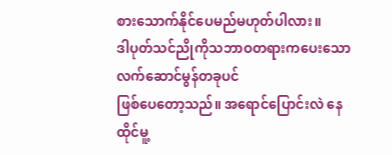စားသောက်နိုင်ပေမည်မဟုတ်ပါလား။
ဒါပုတ်သင်ညိုကိုသဘာဝတရားကပေးသော လက်ဆောင်မွန်တခုပင်
ဖြစ်ပေတော့သည်။ အရောင်ပြောင်းလဲ နေထိုင်မူ့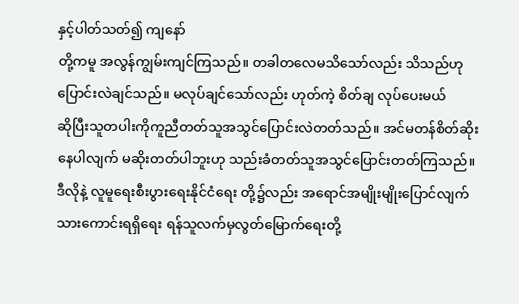နှင့်ပါတ်သတ်၍ ကျနော်
တို့ကမူ အလွန်ကျွမ်းကျင်ကြသည်။ တခါတလေမသိသော်လည်း သိသည်ဟု
ပြောင်းလဲချင်သည်။ မလုပ်ချင်သော်လည်း ဟုတ်ကဲ့ စိတ်ချ လုပ်ပေးမယ်
ဆိုပြီးသူတပါးကိုကူညီတတ်သူအသွင်ပြောင်းလဲတတ်သည်။ အင်မတန်စိတ်ဆိုး
နေပါလျက် မဆိုးတတ်ပါဘူးဟု သည်းခံတတ်သူအသွင်ပြောင်းတတ်ကြသည်။
ဒီလိုနဲ့ လူမူရေးစီးပွားရေးနိုင်ငံရေး တို့၌လည်း အရောင်အမျိုးမျိုးပြောင်လျက်
သားကောင်းရရှိရေး ရန်သူလက်မှလွတ်မြောက်ရေးတို့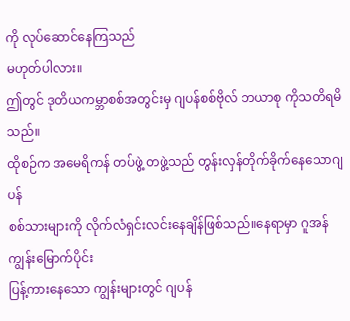ကို လုပ်ဆောင်နေကြသည်
မဟုတ်ပါလား။
ဤတွင် ဒုတိယကမ္ဘာစစ်အတွင်းမှ ဂျပန်စစ်ဗိုလ် ဘယာစု ကိုသတိရမိသည်။
ထိုစဉ်က အမေရိကန် တပ်ဖွဲ့ တဖွဲ့သည် တွန်းလှန်တိုက်ခိုက်နေသောဂျပန်
စစ်သားများကို လိုက်လံရှင်းလင်းနေချိန်ဖြစ်သည်။နေရာမှာ ဂူအန်ကျွန်းမြောက်ပိုင်း
ပြန့်ကားနေသော ကျွန်းများတွင် ဂျပန်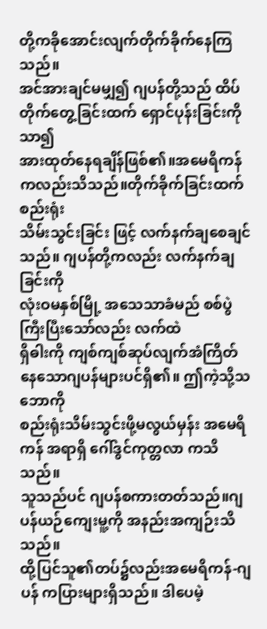တို့ကခိုအောင်းလျက်တိုက်ခိုက်နေကြသည်။
အင်အားချင်မမျှ၍ ဂျပန်တို့သည် ထိပ်တိုက်တွေ့ခြင်းထက် ရှောင်ပုန်းခြင်းကိုသာ၍
အားထုတ်နေရချိန်ဖြစ်၏။အမေရိကန်ကလည်းသိသည်။တိုက်ခိုက်ခြင်းထက် စည်းရုံး
သိမ်းသွင်းခြင်း ဖြင့် လက်နက်ချစေချင်သည်။ ဂျပန်တို့ကလည်း လက်နက်ချခြင်းကို
လုံးဝမနှစ်မြို့ အသေသာခံမည် စစ်ပွဲကြီးပြီးသော်လည်း လက်ထဲ
ရှိဓါးကို ကျစ်ကျစ်ဆုပ်လျက်အံကြိတ်နေသောဂျပန်များပင်ရှိ၏။ ဤကဲ့သို့သဘောကို
စည်းရုံးသိမ်းသွင်းဖို့မလွယ်မှန်း အမေရိကန် အရာရှိ ဂေါ်ဒွင်ကုတ္တလာ ကသိသည်။
သူသည်ပင် ဂျပန်စကားတတ်သည်။ဂျပန်ယဉ်ကျေးမူ့ကို အနည်းအကျဉ်းသိသည်။
ထို့ပြင်သူ၏တပ်၌လည်းအမေရိကန်-ဂျပန် ကပြားများရှိသည်။ ဒါပေမဲ့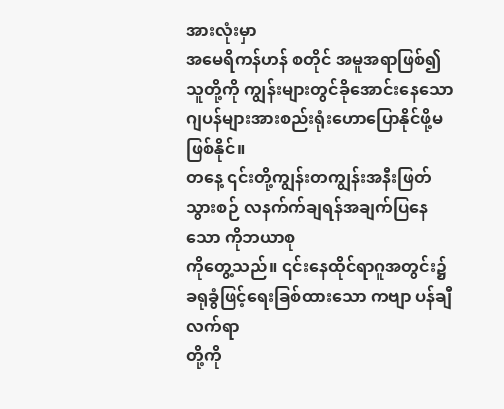အားလုံးမှာ
အမေရိကန်ဟန် စတိုင် အမူအရာဖြစ်၍ သူတို့ကို ကျွန်းများတွင်ခိုအောင်းနေသော
ဂျပန်များအားစည်းရုံးဟောပြောနိုင်ဖို့မဖြစ်နိုင်။
တနေ့ ၎င်းတို့ကျွန်းတကျွန်းအနီးဖြတ်သွားစဉ် လနက်က်ချရန်အချက်ပြနေသော ကိုဘယာစု
ကိုတွေ့သည်။ ၎င်းနေထိုင်ရာဂူအတွင်း၌ ခရုခွံဖြင့်ရေးခြစ်ထားသော ကဗျာ ပန်ချီ လက်ရာ
တို့ကို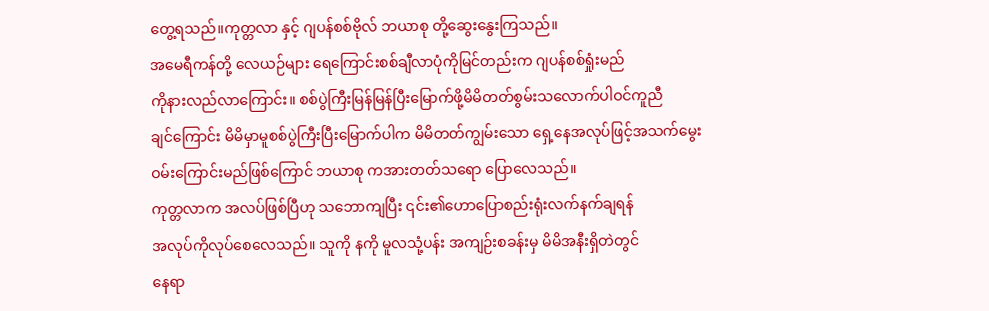တွေ့ရသည်။ကုတ္တလာ နှင့် ဂျပန်စစ်ဗိုလ် ဘယာစု တို့ဆွေးနွေးကြသည်။
အမေရီကန်တို့ လေယဉ်များ ရေကြောင်းစစ်ချီလာပုံကိုမြင်တည်းက ဂျပန်စစ်ရှုံးမည်
ကိုနားလည်လာကြောင်း။ စစ်ပွဲကြီးမြန်မြန်ပြီးမြောက်ဖို့မိမိတတ်စွမ်းသလောက်ပါဝင်ကူညီ
ချင်ကြောင်း မိမိမှာမူစစ်ပွဲကြီးပြီးမြောက်ပါက မိမိတတ်ကျွမ်းသော ရှေ့နေအလုပ်ဖြင့်အသက်မွေး
ဝမ်းကြောင်းမည်ဖြစ်ကြောင် ဘယာစု ကအားတတ်သရော ပြောလေသည်။
ကုတ္တလာက အလပ်ဖြစ်ပြီဟု သဘောကျပြီး ၎င်း၏ဟောပြောစည်းရုံးလက်နက်ချရန်
အလုပ်ကိုလုပ်စေလေသည်။ သူကို နကို မူလသုံ့ပန်း အကျဉ်းစခန်းမှ မိမိအနီးရှိတဲတွင်
နေရာ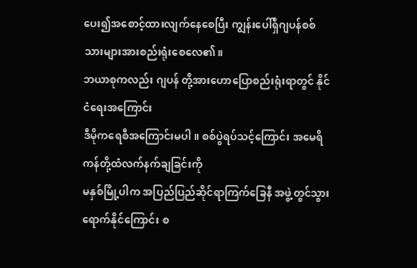ပေး၍အစောင့်ထားလျက်နေစေပြီး ကျွန်းပေါ်ရှိဂျပန်စစ်သားများအားစည်းရုံးစေလေ၏။
ဘယာစုကလည်း ဂျပန် တို့အားဟောပြောစည်းရုံးရာတွင် နိုင်ငံရေးအကြောင်း
ဒီမိုကရေစီအကြောင်းမပါ။ စစ်ပွဲရပ်သင့်ကြောင်း အမေရိကန်တို့ထံလက်နက်ချခြင်းကို
မနှစ်မြို့ပါက အပြည်ပြည်ဆိုင်ရာကြက်ခြေနီ အဖွဲ့တွင်သွားရောက်နိုင်ကြောင်း စ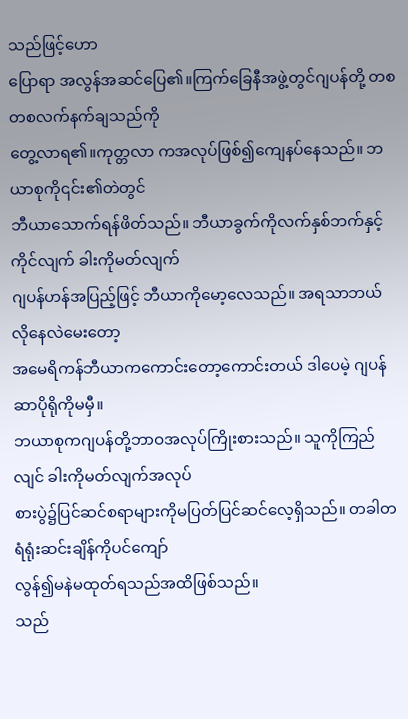သည်ဖြင့်ဟော
ပြောရာ အလွန်အဆင်ပြေ၏။ကြက်ခြေနီအဖွဲ့တွင်ဂျပန်တို့ တစတစလက်နက်ချသည်ကို
တွေ့လာရ၏။ကုတ္တလာ ကအလုပ်ဖြစ်၍ကျေနပ်နေသည်။ ဘယာစုကို၎င်း၏တဲတွင်
ဘီယာသောက်ရန်ဖိတ်သည်။ ဘီယာခွက်ကိုလက်နှစ်ဘက်နှင့်ကိုင်လျက် ခါးကိုမတ်လျက်
ဂျပန်ဟန်အပြည့်ဖြင့် ဘီယာကိုမော့လေသည်။ အရသာဘယ်လိုနေလဲမေးတော့
အမေရိကန်ဘီယာကကောင်းတော့ကောင်းတယ် ဒါပေမဲ့ ဂျပန် ဆာပိုရိုကိုမမှီ။
ဘယာစုကဂျပန်တို့ဘာဝအလုပ်ကြိုးစားသည်။ သူကိုကြည်လျင် ခါးကိုမတ်လျက်အလုပ်
စားပွဲ၌ပြင်ဆင်စရာများကိုမပြတ်ပြင်ဆင်လေ့ရှိသည်။ တခါတရံရုံးဆင်းချိန်ကိုပင်ကျော်
လွန်၍မနဲမထုတ်ရသည်အထိဖြစ်သည်။
သည်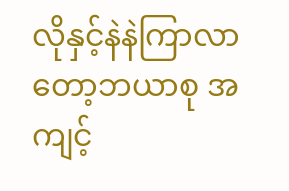လိုနှင့်နဲနဲကြာလာတော့ဘယာစု အကျင့်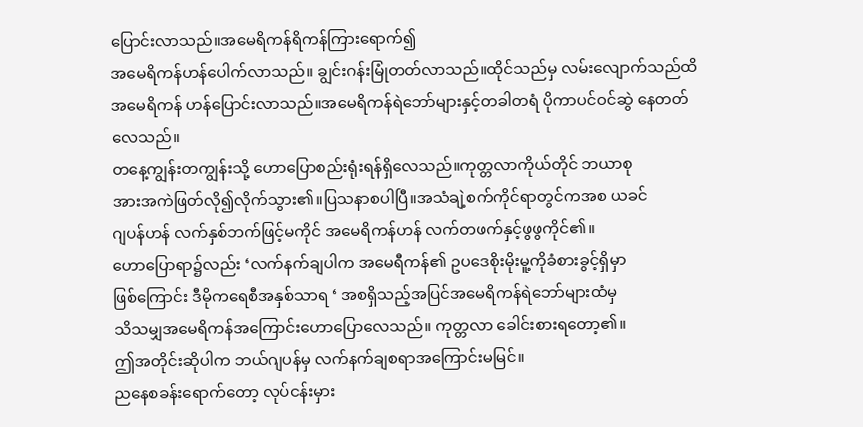ပြောင်းလာသည်။အမေရိကန်ရိကန်ကြားရောက်၍
အမေရိကန်ဟန်ပေါက်လာသည်။ ချွင်းဂန်းမြုံတတ်လာသည်။ထိုင်သည်မှ လမ်းလျောက်သည်ထိ
အမေရိကန် ဟန်ပြောင်းလာသည်။အမေရိကန်ရဲဘော်များနှင့်တခါတရံ ပိုကာပင်ဝင်ဆွဲ နေတတ်
လေသည်။
တနေ့ကျွန်းတကျွန်းသို့ ဟောပြောစည်းရုံးရန်ရှိလေသည်။ကုတ္တလာကိုယ်တိုင် ဘယာစု
အားအကဲဖြတ်လို၍လိုက်သွား၏။ပြသနာစပါပြီ။အသံချဲ့စက်ကိုင်ရာတွင်ကအစ ယခင်
ဂျပန်ဟန် လက်နှစ်ဘက်ဖြင့်မကိုင် အမေရိကန်ဟန် လက်တဖက်နှင့်ဖွဖွကိုင်၏။
ဟောပြောရာ၌လည်း ‘လက်နက်ချပါက အမေရီကန်၏ ဥပဒေစိုးမိုးမူ့ကိုခံစားခွင့်ရှိမှာ
ဖြစ်ကြောင်း ဒီမိုကရေစီအနှစ်သာရ ‘ အစရှိသည့်အပြင်အမေရိကန်ရဲဘော်များထံမှ
သိသမျှအမေရိကန်အကြောင်းဟောပြောလေသည်။ ကုတ္တလာ ခေါင်းစားရတော့၏။
ဤအတိုင်းဆိုပါက ဘယ်ဂျပန်မှ လက်နက်ချစရာအကြောင်းမမြင်။
ညနေစခန်းရောက်တော့ လုပ်ငန်းမှား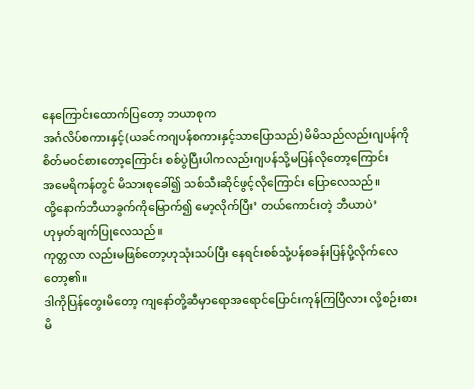နေကြောင်းထောက်ပြတော့ ဘယာစုက
အင်္ဂလိပ်စကားနှင့်(ယခင်ကဂျပန်စကားနှင့်သာပြောသည်) မိမိသည်လည်းဂျပန်ကို
စိတ်မဝင်စားတော့ကြောင်း စစ်ပွဲပြီးပါကလည်းဂျပန်သို့မပြန်လိုတော့ကြောင်း
အမေရိကန်တွင် မိသားစုခေါ်၍ သစ်သီးဆိုင်ဖွင့်လိုကြောင်း ပြောလေသည်။
ထို့နောက်ဘီယာခွက်ကိုမြောက်၍ မော့လိုက်ပြီး’ တယ်ကောင်းတဲ့ ဘီယာပဲ’
ဟုမှတ်ချက်ပြုလေသည်။
ကုတ္တလာ လည်းမဖြစ်တော့ဟုသုံးသပ်ပြီး နေရင်းစစ်သုံ့ပန်စခန်းပြန်ပို့လိုက်လေတော့၏။
ဒါကိုပြန်တွေးမိတော့ ကျနော်တို့ဆီမှာရောအရောင်ပြောင်းကုန်ကြပြီလား လို့စဉ်းစား
မိ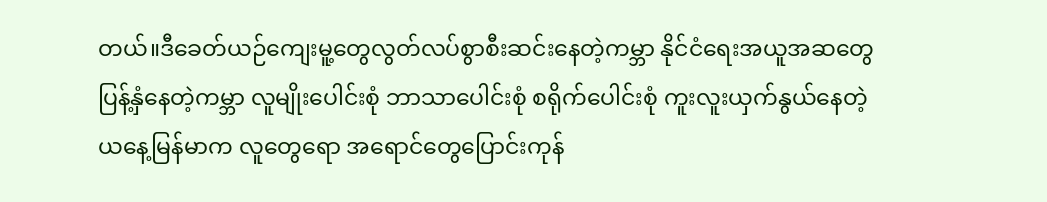တယ်။ဒီခေတ်ယဉ်ကျေးမူ့တွေလွတ်လပ်စွာစီးဆင်းနေတဲ့ကမ္ဘာ နိုင်ငံရေးအယူအဆတွေ
ပြန့်နှံနေတဲ့ကမ္ဘာ လူမျိုးပေါင်းစုံ ဘာသာပေါင်းစုံ စရိုက်ပေါင်းစုံ ကူးလူးယှက်နွယ်နေတဲ့
ယနေ့မြန်မာက လူတွေရော အရောင်တွေပြောင်းကုန်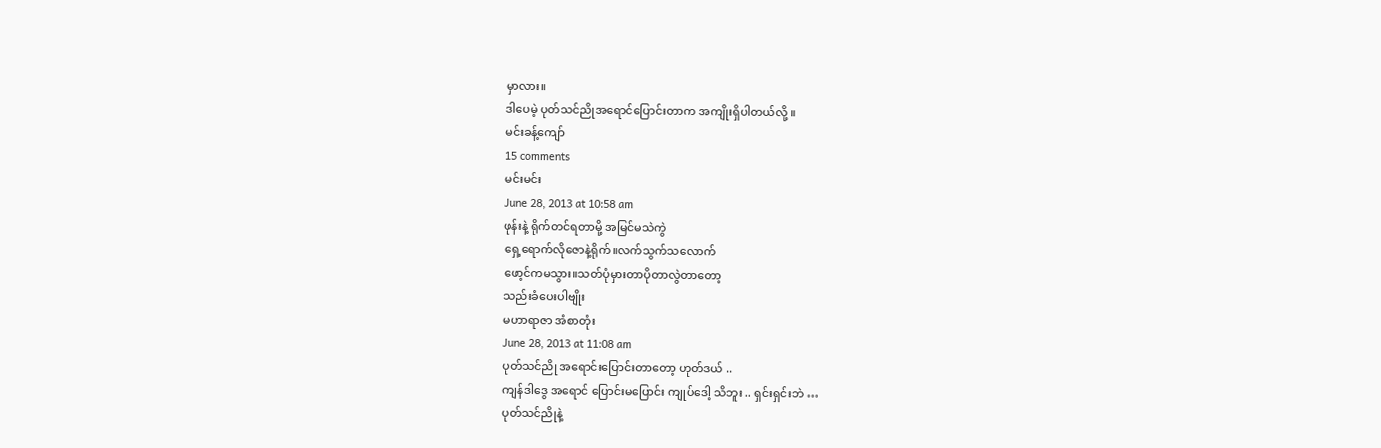မှာလား။
ဒါပေမဲ့ ပုတ်သင်ညိုအရောင်ပြောင်းတာက အကျိုးရှိပါတယ်လို့ ။
မင်းခန့်ကျော်
15 comments
မင်းမင်း
June 28, 2013 at 10:58 am
ဖုန်းနဲ့ ရိုက်တင်ရတာမို့ အမြင်မသဲကွဲ
ရှေ့ရောက်လိုဇောနဲ့ရိုက်။လက်သွက်သလောက်
ဖော့င်ကမသွား။သတ်ပုံမှားတာပိုတာလွဲတာတော့
သည်းခံပေးပါဗျိုး
မဟာရာဇာ အံစာတုံး
June 28, 2013 at 11:08 am
ပုတ်သင်ညို အရောင်းပြောင်းတာတော့ ဟုတ်ဒယ် ..
ကျန်ဒါဒွေ အရောင် ပြောင်းမပြောင်း ကျုပ်ဒေါ့ သိဘူး .. ရှင်းရှင်းဘဲ …
ပုတ်သင်ညိုနဲ့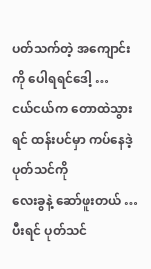ပတ်သက်တဲ့ အကျောင်းကို ပေါရရင်ဒေါ့ …
ငယ်ငယ်က တောထဲသွားရင် ထန်းပင်မှာ ကပ်နေဒဲ့ ပုတ်သင်ကို
လေးခွနဲ့ ဆော်ဖူးတယ် …
ပီးရင် ပုတ်သင်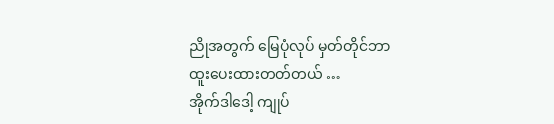ညိုအတွက် မြေပုံလုပ် မှတ်တိုင်ဘာ ထူးပေးထားတတ်တယ် …
အိုက်ဒါဒေါ့ ကျုပ်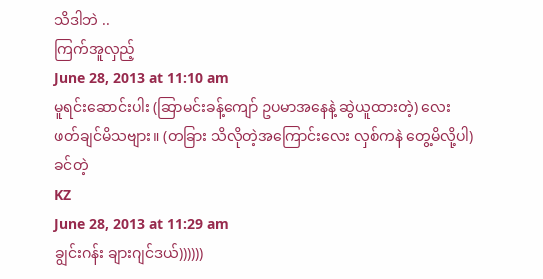သိဒါဘဲ ..
ကြက်အူလှည့်
June 28, 2013 at 11:10 am
မူရင်းဆောင်းပါး (ဆြာမင်းခန့်ကျော် ဥပမာအနေနဲ့ ဆွဲယူထားတဲ့) လေး
ဖတ်ချင်မိသဗျား။ (တခြား သိလိုတဲ့အကြောင်းလေး လှစ်ကနဲ တွေ့မိလို့ပါ)
ခင်တဲ့
KZ
June 28, 2013 at 11:29 am
ချွင်းဂန်း ချားဂျင်ဒယ်))))))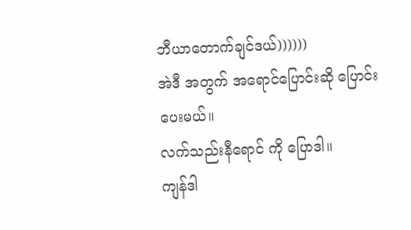ဘီယာတောက်ချင်ဒယ်))))))
အဲဒီ အတွက် အရောင်ပြောင်းဆို ပြောင်းပေးမယ်။
လက်သည်းနီရောင် ကို ပြောဒါ။
ကျန်ဒါ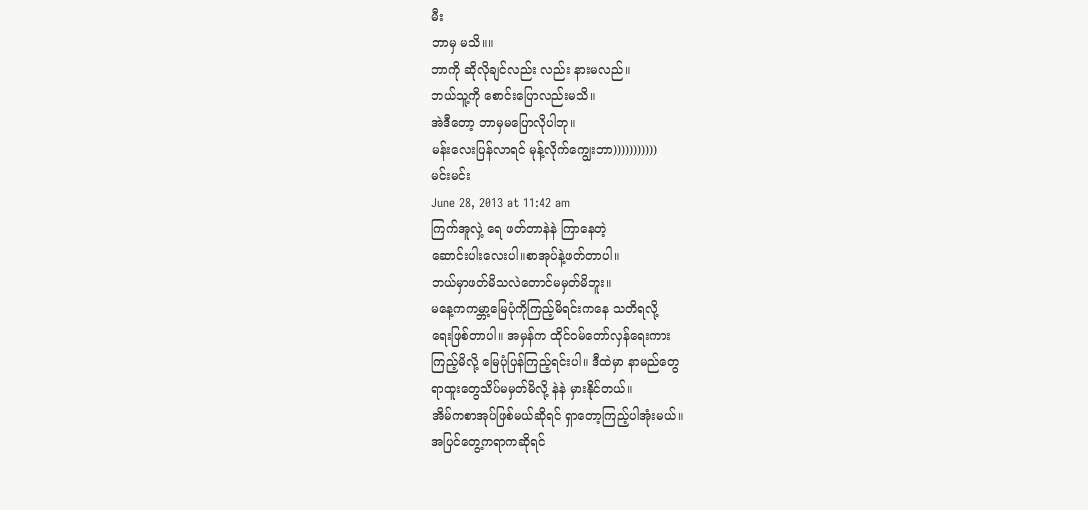မီး
ဘာမှ မသိ။။
ဘာကို ဆိုလိုချင်လည်း လည်း နားမလည်။
ဘယ်သူ့ကို စောင်းပြောလည်းမသိ။
အဲဒီတော့ ဘာမှမပြောလိုပါဘု။
မန်းလေးပြန်လာရင် မုန့်လိုက်ကျွေးဘာ)))))))))))
မင်းမင်း
June 28, 2013 at 11:42 am
ကြက်အူလှဲ့ ရေ ဖတ်တာနဲနဲ ကြာနေတဲ့
ဆောင်းပါးလေးပါ။စာအုပ်နဲ့ဖတ်တာပါ။
ဘယ်မှာဖတ်မိသလဲတောင်မမှတ်မိဘူး။
မနေ့ကကမ္ဘာ့မြေပုံကိုကြည့်မိရင်းကနေ သတိရလို့
ရေးဖြစ်တာပါ။ အမှန်က ထိုင်ဝမ်တော်လှန်ရေးကား
ကြည့်မိလို့ မြေပုံပြန်ကြည့်ရင်းပါ။ ဒီထဲမှာ နာမည်တွေ
ရာထူးတွေသိပ်မမှတ်မိလို့ နဲနဲ မှားနိုင်တယ်။
အိမ်ကစာအုပ်ဖြစ်မယ်ဆိုရင် ရှာတော့ကြည့်ပါအုံးမယ်။
အပြင်တွေ့ကရာကဆိုရင်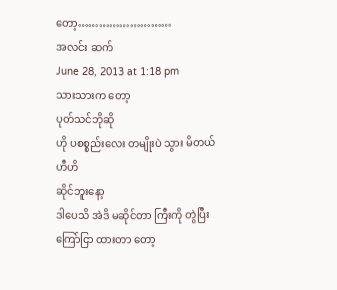တော့………………………
အလင်း ဆက်
June 28, 2013 at 1:18 pm
သားသားက တော့
ပုတ်သင်ဘိုဆို
ဟို ပစစ္စည်းလေး တမျိုးပဲ သွား မိတယ်
ဟီဟိ
ဆိုင်ဘူးနော့
ဒါပေသိ အဲဒိ မဆိုင်တာ ကြီးကို တွဲပြီး ကြော်ငြာ ထားတာ တော့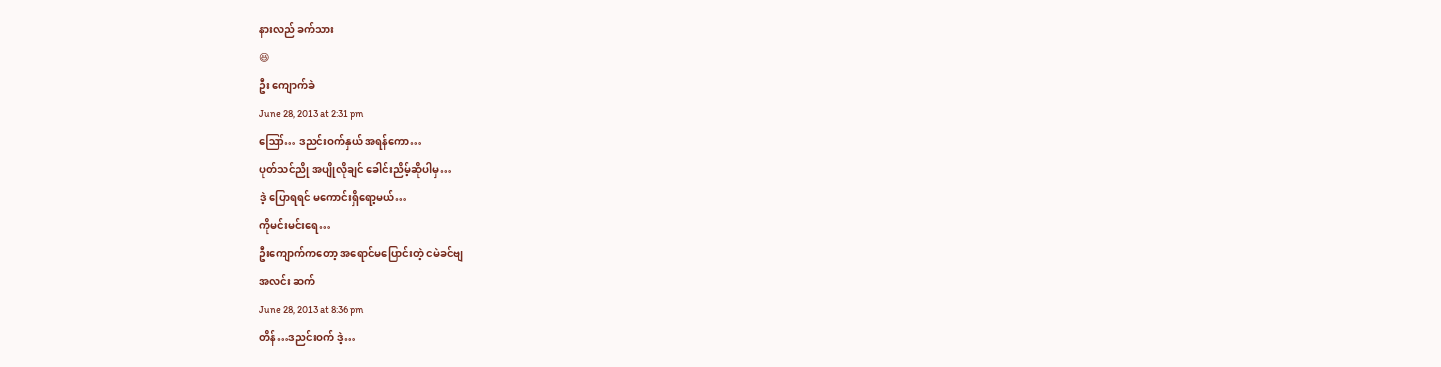နားလည် ခက်သား
😆
ဦး ကျောက်ခဲ
June 28, 2013 at 2:31 pm
ဪ… ဒညင်းဝက်နှယ် အရန်ကော…
ပုတ်သင်ညို အပျိုလိုချင် ခေါင်းညိမ့်ဆိုပါမှ…
ဒဲ့ ပြောရရင် မကောင်းရှိရော့မယ်…
ကိုမင်းမင်းရေ…
ဦးကျောက်ကတော့ အရောင်မပြောင်းတဲ့ ငမဲခင်ဗျ
အလင်း ဆက်
June 28, 2013 at 8:36 pm
တိန်…ဒညင်းဝက် ဒဲ့…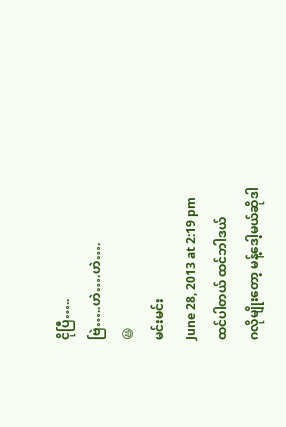ငိုပြီ…..
ဗြဲ…..ဟဲ….ဟဲ….
😆
မင်းမင်း
June 28, 2013 at 2:19 pm
ထင်ပါတယ် ထင်ဘါဒယ်
ဂလိုမျိုးတော့ မန့်ဒေါ့မယ်ဆိုဒါ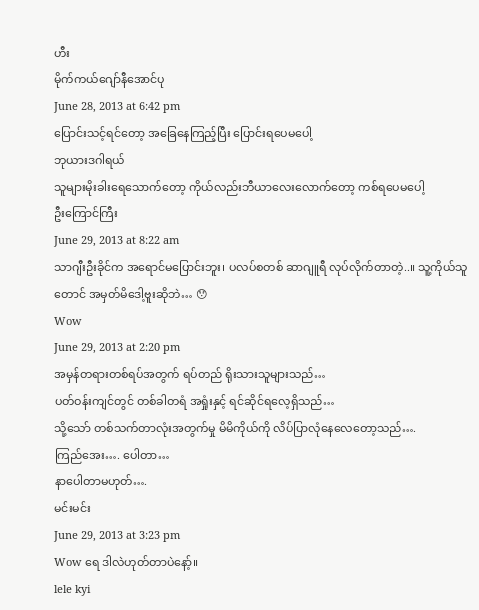ဟီး
မိုက်ကယ်ဂျော်နီအောင်ပု
June 28, 2013 at 6:42 pm
ပြောင်းသင့်ရင်တော့ အခြေနေကြည့်ပြီး ပြောင်းရပေမပေါ့
ဘုယားဒဂါရယ်
သူများမိုးခါးရေသောက်တော့ ကိုယ်လည်းဘီယာလေးလောက်တော့ ကစ်ရပေမပေါ့
ဦးကြောင်ကြီး
June 29, 2013 at 8:22 am
သာဂျီးဦးခိုင်က အရောင်မပြောင်းဘူး၊ ပလပ်စတစ် ဆာဂျူရီ လုပ်လိုက်တာတဲ့..။ သူ့ကိုယ်သူတောင် အမှတ်မိဒေါ့ဗူးဆိုဘဲ… 😯
Wow
June 29, 2013 at 2:20 pm
အမှန်တရားတစ်ရပ်အတွက် ရပ်တည် ရိုးသားသူများသည်…
ပတ်ဝန်းကျင်တွင် တစ်ခါတရံ အရှုံးနှင့် ရင်ဆိုင်ရလေ့ရှိသည်…
သို့သော် တစ်သက်တာလုံးအတွက်မှု မိမိကိုယ်ကို လိပ်ပြာလုံနေလေတော့သည်….
ကြည်အေး…. ပေါတာ…
နာပေါတာမဟုတ်….
မင်းမင်း
June 29, 2013 at 3:23 pm
Wow ရေ ဒါလဲဟုတ်တာပဲနော့်။
lele kyi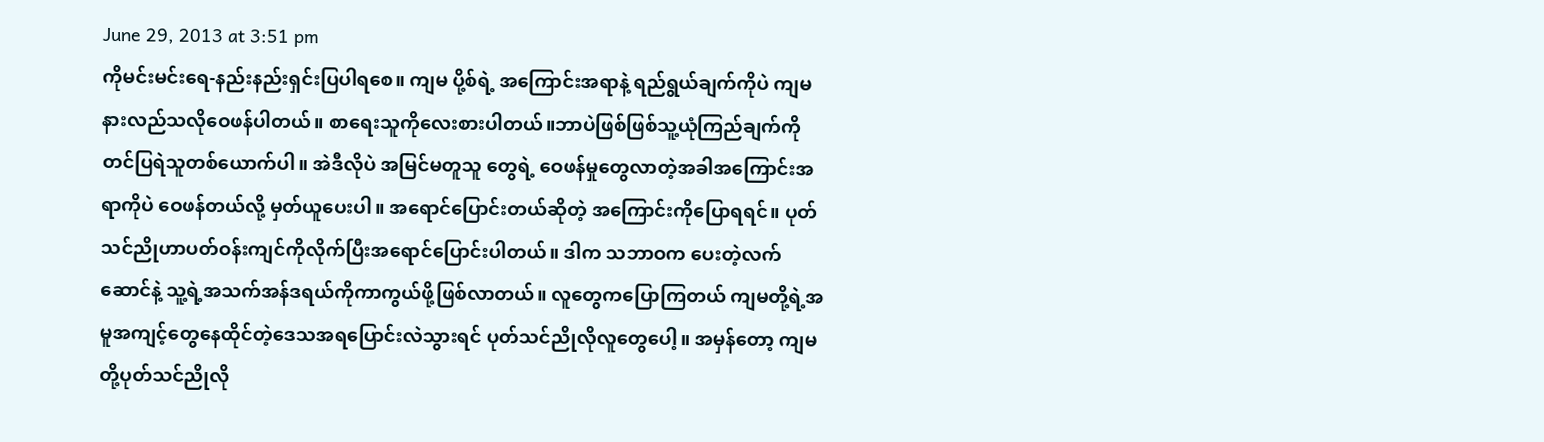June 29, 2013 at 3:51 pm
ကိုမင်းမင်းရေ-နည်းနည်းရှင်းပြပါရစေ။ ကျမ ပို့စ်ရဲ့ အကြောင်းအရာနဲ့ ရည်ရွယ်ချက်ကိုပဲ ကျမနားလည်သလိုဝေဖန်ပါတယ်။ စာရေးသူကိုလေးစားပါတယ်။ဘာပဲဖြစ်ဖြစ်သူ့ယုံကြည်ချက်ကိုတင်ပြရဲသူတစ်ယောက်ပါ။ အဲဒီလိုပဲ အမြင်မတူသူ တွေရဲ့ ဝေဖန်မှုတွေလာတဲ့အခါအကြောင်းအရာကိုပဲ ဝေဖန်တယ်လို့ မှတ်ယူပေးပါ။ အရောင်ပြောင်းတယ်ဆိုတဲ့ အကြောင်းကိုပြောရရင်။ ပုတ်သင်ညိုဟာပတ်ဝန်းကျင်ကိုလိုက်ပြီးအရောင်ပြောင်းပါတယ်။ ဒါက သဘာဝက ပေးတဲ့လက်ဆောင်နဲ့ သူ့ရဲ့အသက်အန်ဒရယ်ကိုကာကွယ်ဖို့ဖြစ်လာတယ်။ လူတွေကပြောကြတယ် ကျမတို့ရဲ့အမူအကျင့်တွေနေထိုင်တဲ့ဒေသအရပြောင်းလဲသွားရင် ပုတ်သင်ညိုလိုလူတွေပေါ့။ အမှန်တော့ ကျမတို့ပုတ်သင်ညိုလို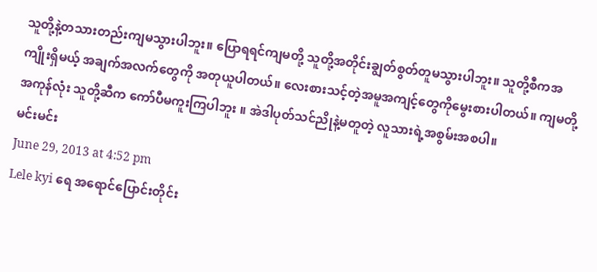သူတို့နဲ့တသားတည်းကျမသွားပါဘူး။ ပြောရရင်ကျမတို့ သူတို့အတိုင်းချွတ်စွတ်တူမသွားပါဘူး။ သူတို့စီကအကျိုးရှိမယ့် အချက်အလက်တွေကို အတုယူပါတယ်။ လေးစားသင့်တဲ့အမူအကျင့်တွေကိုမွေးစားပါတယ်။ ကျမတို့ အကုန်လုံး သူတို့ဆီက ကော်ပီမကူးကြပါဘူး ။ အဲဒါပုတ်သင်ညိုနဲ့မတူတဲ့ လူသားရဲ့အစွမ်းအစပါ။
မင်းမင်း
June 29, 2013 at 4:52 pm
Lele kyi ရေ အရောင်ပြောင်းတိုင်း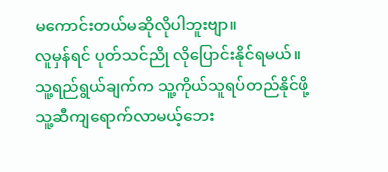မကောင်းတယ်မဆိုလိုပါဘူးဗျာ။
လူမှန်ရင် ပုတ်သင်ညို လိုပြောင်းနိုင်ရမယ်။
သူ့ရည်ရွယ်ချက်က သူ့ကိုယ်သူရပ်တည်နိုင်ဖို့
သူ့ဆီကျရောက်လာမယ့်ဘေး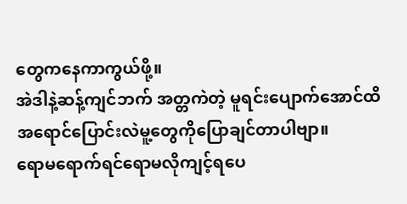တွေကနေကာကွယ်ဖို့။
အဲဒါနဲ့ဆန့်ကျင်ဘက် အတ္တကဲတဲ့ မူရင်းပျောက်အောင်ထိ
အရောင်ပြောင်းလဲမူ့တွေကိုပြောချင်တာပါဗျာ။
ရောမရောက်ရင်ရောမလိုကျင့်ရပေ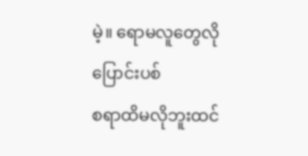မဲ့။ ရောမလူတွေလိုပြောင်းပစ်
စရာထိမလိုဘူးထင်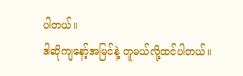ပါတယ်။
ဒါဆိုကျနော့်အမြင်နဲ့ တူမယ်လို့ထင်ပါတယ်။